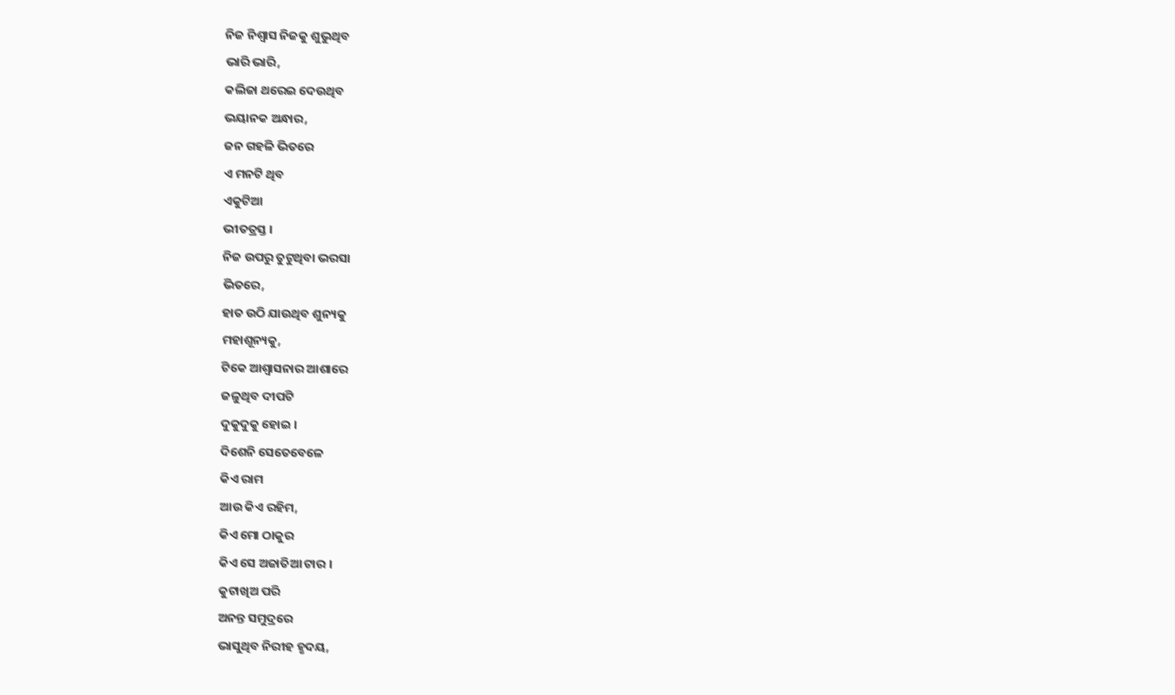ନିଜ ନିଶ୍ଵାସ ନିଜକୁ ଶୁଭୁଥିବ
ଭାରି ଭାରି,
କଲିଜା ଥରେଇ ଦେଉଥିବ
ଭୟାନକ ଅନ୍ଧାର,
ଜନ ଗହଳି ଭିତରେ
ଏ ମନଟି ଥିବ
ଏକୁଟିଆ
ଭୀତତ୍ରସ୍ତ ।
ନିଜ ଉପରୁ ତୁଟୁଥିବା ଭରସା
ଭିତରେ,
ହାତ ଉଠି ଯାଉଥିବ ଶୁନ୍ୟକୁ
ମହାଶୂନ୍ୟକୁ,
ଟିକେ ଆଶ୍ୱାସନାର ଆଶାରେ
ଜଳୁଥିବ ଦୀପଟି
ଦୁକୁଦୁକୁ ହୋଇ ।
ଦିଶେନି ସେତେବେଳେ
କିଏ ରାମ
ଆଉ କିଏ ରହିମ,
କିଏ ମୋ ଠାକୁର
କିଏ ସେ ଅଜାତିଆ ଟାର ।
କୁଟାଖିଅ ପରି
ଅନନ୍ତ ସମୁଦ୍ରରେ
ଭାସୁଥିବ ନିରୀହ ହୃଦୟ,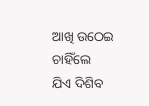ଆଖି ଉଠେଇ ଚାହିଁଲେ
ଯିଏ ଦିଶିବ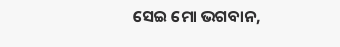ସେଇ ମୋ ଭଗବାନ,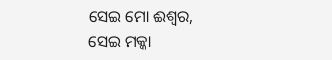ସେଇ ମୋ ଈଶ୍ଵର,
ସେଇ ମକ୍କା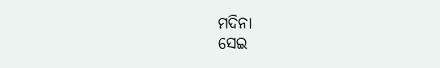ମଦିନା
ସେଇ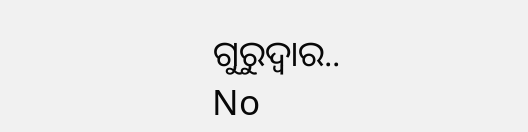ଗୁରୁଦ୍ୱାର..
No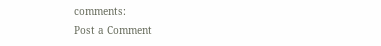comments:
Post a Comment